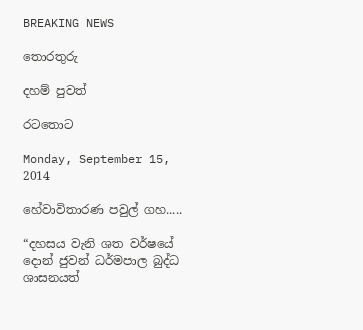BREAKING NEWS

තොරතුරු

දහම් පුවත්

රටතොට

Monday, September 15, 2014

හේවාවිතාරණ පවුල් ගහ.....

“දහසය වැනි ශත වර්ෂයේ දොන් ජුවන් ධර්මපාල බුද්ධ ශාසනයත්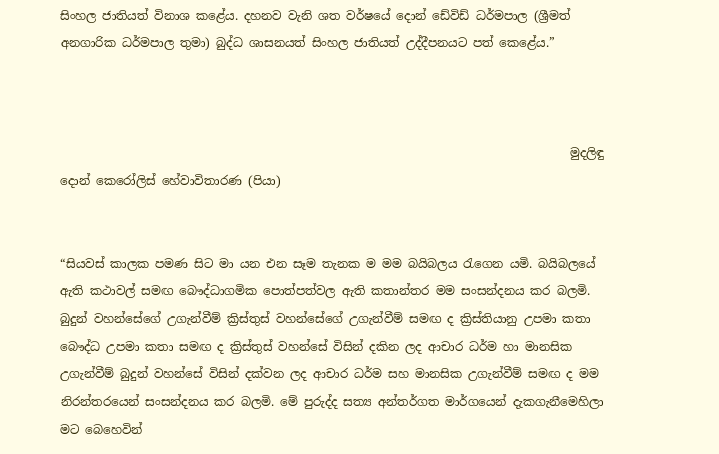සිංහල ජාතියත් විනාශ කළේය. දහනව වැනි ශත වර්ෂයේ දොන් ඩේවිඩ් ධර්මපාල (ශ්‍රීමත් අනගාරික ධර්මපාල තුමා) බුද්ධ ශාසනයත් සිංහල ජාතියත් උද්දීපනයට පත් කෙළේය.”



                                                                                     මුදලිඳු දොන් ක‍ෙරෝලිස් හේවාවිතාරණ (පියා)


“සියවස් කාලක පමණ සිට මා යන එන සෑම තැනක ම මම බයිබලය රැගෙන යමි. බයිබලයේ ඇති කථාවල් සමඟ බෞද්ධාගමික පොත්පත්වල ඇති කතාන්තර මම සංසන්දනය කර බලමි. බුදුන් වහන්සේගේ උගැන්වීම් ක්‍රිස්තුස් වහන්සේගේ උගැන්වීම් සමඟ ද ක්‍රිස්තියානු උපමා කතා බෞද්ධ උපමා කතා සමඟ ද ක්‍රිස්තුස් වහන්සේ විසින් දකින ලද ආචාර ධර්ම හා මානසික උගැන්වීම් බුදුන් වහන්සේ විසින් දක්වන ලද ආචාර ධර්ම සහ මානසික උගැන්වීම් සමඟ ද මම නිරන්තරයෙන් සංසන්දනය කර බලමි. මේ පුරුද්ද සත්‍ය අන්තර්ගත මාර්ගයෙන් දැකගැනීමෙහිලා මට බෙහෙවින්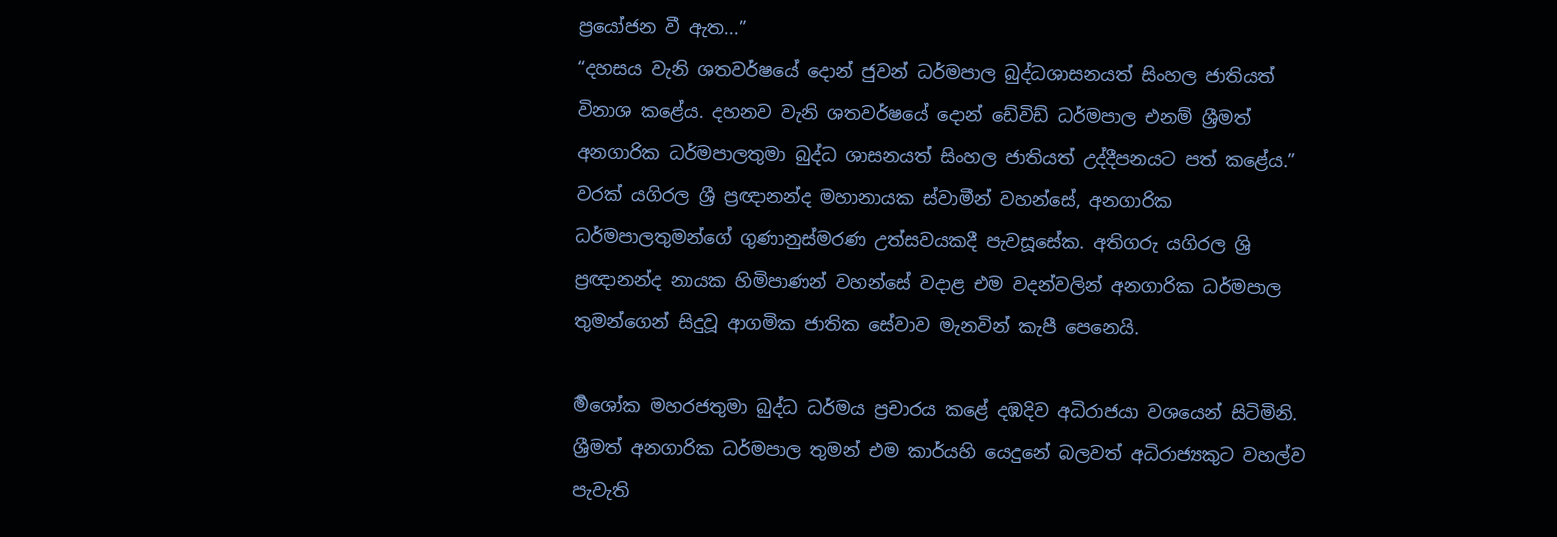ප්‍රයෝජන වී ඇත...”
“දහසය වැනි ශතවර්ෂයේ දොන් ජුවන් ධර්මපාල බුද්ධශාසනයත් සිංහල ජාතියත් විනාශ කළේය. දහනව වැනි ශතවර්ෂයේ දොන් ඩේවිඩ් ධර්මපාල එනම් ශ්‍රීමත් අනගාරික ධර්මපාලතුමා බුද්ධ ශාසනයත් සිංහල ජාතියත් උද්දීපනයට පත් කළේය.” වරක් යගිරල ශ්‍රී ප්‍රඥානන්ද මහානායක ස්වාමීන් වහන්සේ, අනගාරික ධර්මපාලතුමන්ගේ ගුණානුස්මරණ උත්සවයකදී පැවසූසේක. අතිගරු යගිරල ශ්‍රි ප්‍රඥානන්ද නායක හිමිපාණන් වහන්සේ වදාළ එම වදන්වලින් අනගාරික ධර්මපාල තුමන්ගෙන් සිදුවූ ආගමික ජාතික සේවාව මැනවින් කැපී පෙනෙයි.

ර්‍මශෝක මහරජතුමා බුද්ධ ධර්මය ප්‍රචාරය කළේ දඹදිව අධිරාජයා වශයෙන් සිටිමිනි. ශ්‍රීමත් අනගාරික ධර්මපාල තුමන් එම කාර්යහි යෙදුනේ බලවත් අධිරාජ්‍යකුට වහල්ව පැවැති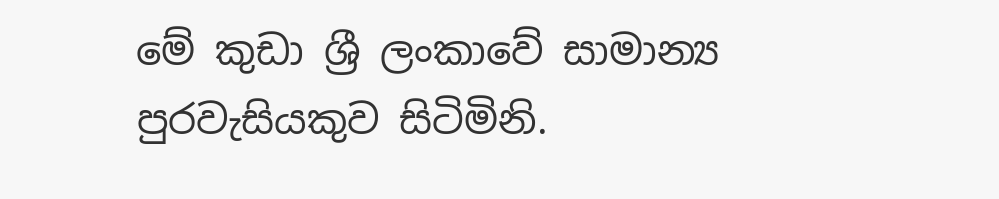මේ කුඩා ශ්‍රී ලංකාවේ සාමාන්‍ය පුරවැසියකුව සිටිමිනි.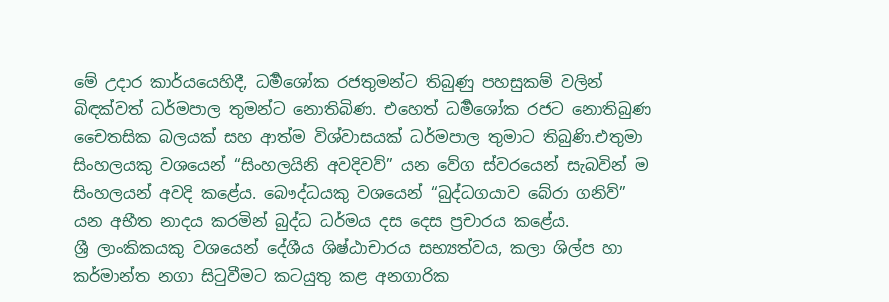මේ උදාර කාර්යයෙහිදී, ධර්‍මශෝක රජතුමන්ට තිබුණු පහසුකම් වලින් බිඳක්වත් ධර්මපාල තුමන්ට නොතිබිණ. එහෙත් ධර්‍මශෝක රජට නොතිබුණ චෛතසික බලයක් සහ ආත්ම විශ්වාසයක් ධර්මපාල තුමාට තිබුණි.එතුමා සිංහලයකු වශයෙන් “සිංහලයිනි අවදිවව්” යන වේග ස්වරයෙන් සැබවින් ම සිංහලයන් අවදි කළේය. බෞද්ධයකු වශයෙන් “බුද්ධගයාව බේරා ගනිව්” යන අභීත නාදය කරමින් බුද්ධ ධර්මය දස දෙස ප්‍රචාරය කළේය.
ශ්‍රී ලාංකිකයකු වශයෙන් දේශීය ශිෂ්ඨාචාරය සභ්‍යත්වය, කලා ශිල්ප හා කර්මාන්ත නගා සිටුවීමට කටයුතු කළ අනගාරික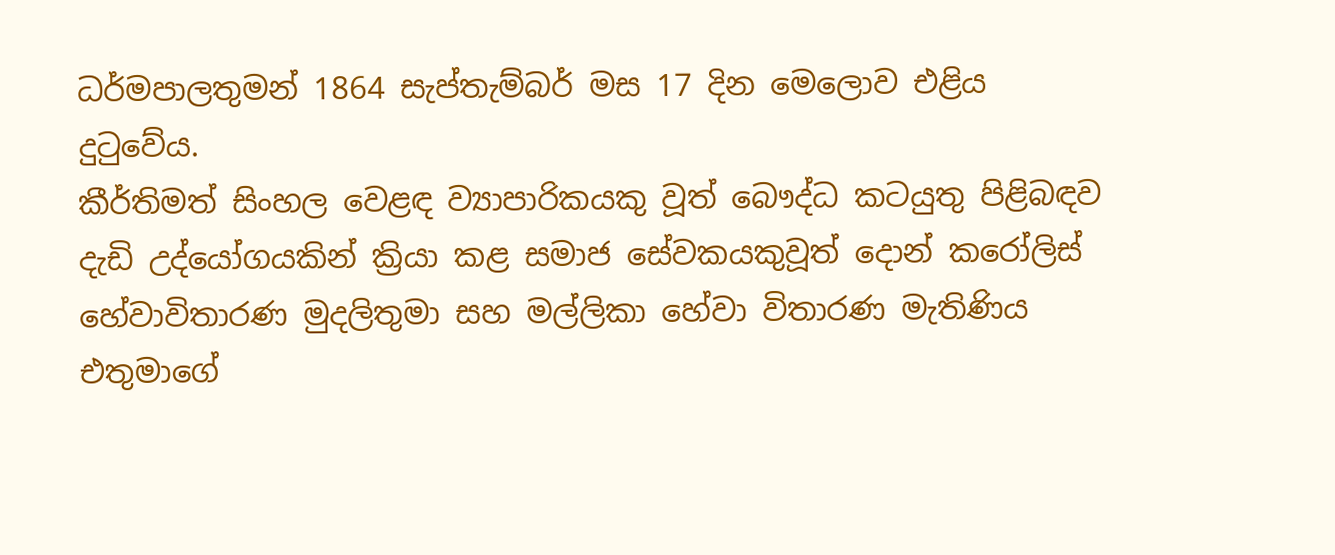ධර්මපාලතුමන් 1864 සැප්තැම්බර් මස 17 දින මෙලොව එළිය දුටුවේය.
කීර්තිමත් සිංහල වෙළඳ ව්‍යාපාරිකයකු වූත් බෞද්ධ කටයුතු පිළිබඳව දැඩි උද්යෝගයකින් ක්‍රියා කළ සමාජ සේවකයකුවූත් දොන් කරෝලිස් හේවාවිතාරණ මුදලිතුමා සහ මල්ලිකා හේවා විතාරණ මැතිණිය එතුමාගේ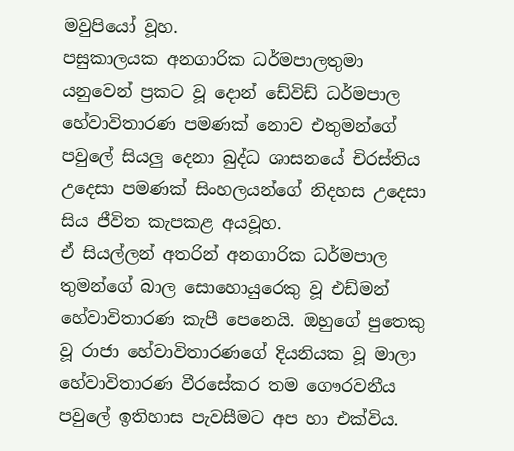මවුපියෝ වූහ.
පසුකාලයක අනගාරික ධර්මපාලතුමා යනුවෙන් ප්‍රකට වූ දොන් ඩේවිඩ් ධර්මපාල හේවාවිතාරණ පමණක් නොව එතුමන්ගේ පවුලේ සියලු දෙනා බුද්ධ ශාසනයේ චිරස්තිය උදෙසා පමණක් සිංහලයන්ගේ නිදහස උදෙසා සිය ජීවිත කැපකළ අයවූහ.
ඒ සියල්ලන් අතරින් අනගාරික ධර්මපාල තුමන්ගේ බාල සො‍හොයුරෙකු වූ එඩ්මන් හේවාවිතාරණ කැපී පෙනෙයි. ඔහුගේ පුතෙකු වූ රාජා හේවාවිතාරණගේ දියනියක වූ මාලා හේවාවිතාරණ වීරසේකර තම ගෞරවනීය පවුලේ ඉතිහාස පැවසීමට අප හා එක්විය.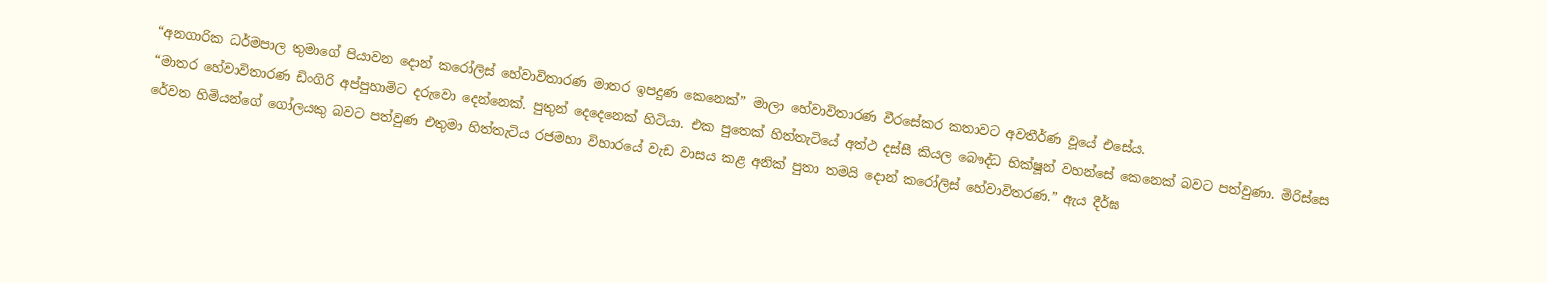“අනගාරික ධර්මපාල තුමාගේ පියාවන දොන් කරෝලිස් හේවාවිතාරණ මාතර ඉපදුණ කෙනෙක්” මාලා හේවාවිතාරණ වීරසේකර කතාවට අවතීර්ණ වූයේ එසේය.
“මාතර හේවාවිතාරණ ඩිංගිරි අප්පුහාමිට දරුවො දෙන්නෙක්. පුතුන් දෙදෙනෙක් හිටියා. එක පුතෙක් හිත්තැටියේ අත්ථ දස්සී කියල බෞද්ධ භික්ෂූන් වහන්සේ කෙනෙක් බවට පත්වුණා. මිරිස්සෙ රේවත හිමියන්ගේ ගෝලයකු බවට පත්වුණ එතුමා හිත්තැටිය රජමහා විහාරයේ වැඩ වාසය කළ අනික් පුතා තමයි දොන් කරෝලිස් හේවාවිතරණ.” ඇය දීර්ඝ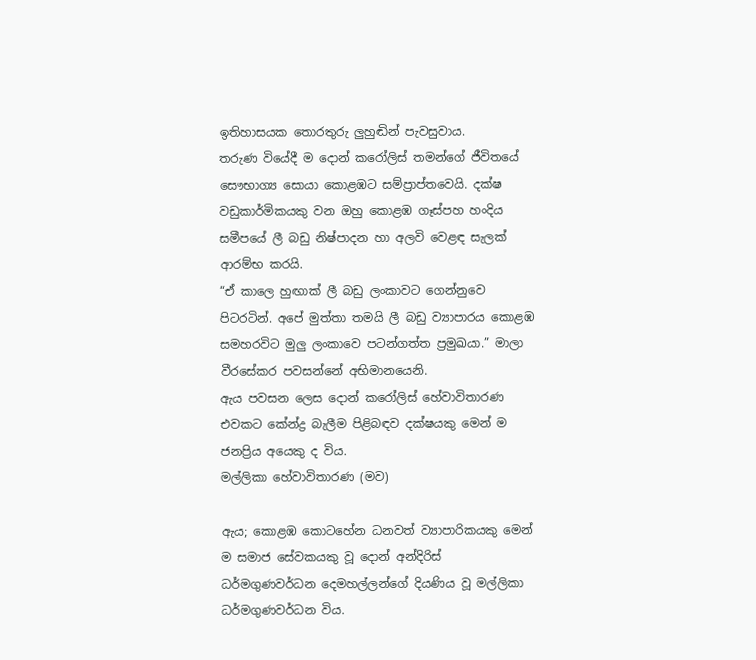ඉතිහාසයක ‍තොරතුරු ලුහුඬින් පැවසුවාය.
තරුණ වියේදී ම දොන් කරෝලිස් තමන්ගේ ජීවිතයේ සෞභාග්‍ය සොයා කොළඹට සම්ප්‍රාප්‍තවෙයි. දක්ෂ වඩුකාර්මිකයකු වන ඔහු කොළඹ ගෑස්පහ හංදිය සමීපයේ ලී බඩු නිෂ්පාදන හා අලවි වෙළඳ සැලක් ආරම්භ කරයි.
“ඒ කාලෙ හුඟාක් ලී බඩු ලංකාවට ගෙන්නුවෙ පිටරටින්. අපේ මුත්තා තමයි ලී බඩු ව්‍යාපාරය කොළඹ සමහරවිට මුලු ලංකාවෙ පටන්ගත්ත ප්‍රමුඛයා.” මාලා වීරසේකර පවසන්නේ අභිමානයෙනි.
ඇය පවසන ලෙස දොන් කරෝලිස් හේවාවිතාරණ එවකට කේන්ද්‍ර බැලීම පිළිබඳව දක්ෂයකු මෙන් ම ජනප්‍රිය අයෙකු ද ‍විය.
මල්ලිකා හේවාවිතාරණ (මව)

ඇය; කොළඹ කොටහේන ධනවත් ව්‍යාපාරිකයකු මෙන් ම සමාජ සේවකයකු වූ දොන් අන්දිරිස් ධර්මගුණවර්ධන දෙමහල්ලන්ගේ දියණිය වූ මල්ලිකා ධර්මගුණවර්ධන විය.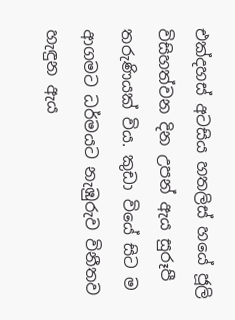එක්දහස් අටසිය හතලිස් හයේ ජූලි විසිහත්වන දින උපන් ඇය සුරූපී තරුණියක් විය. කුඩා වියේ සිට ම ආගමට ධර්මයට නැඹුරුව විනීතව හැඳුන ඇය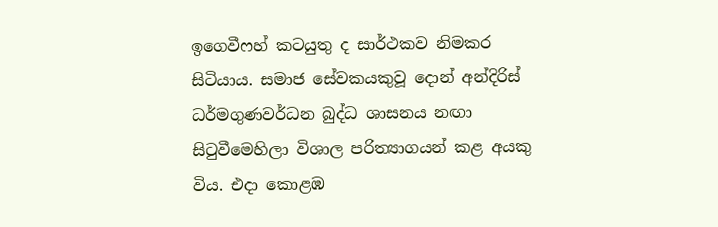ඉගෙවීෆහ් කටයුතු ද සාර්ථකව නිමකර සිටියාය. සමාජ සේවකයකුවූ දොන් අන්දිරිස් ධර්මගුණවර්ධන බුද්ධ ශාසනය නඟා සිටුවීමෙහිලා විශාල පරිත්‍යාගයන් කළ අයකු විය. එදා කොළඹ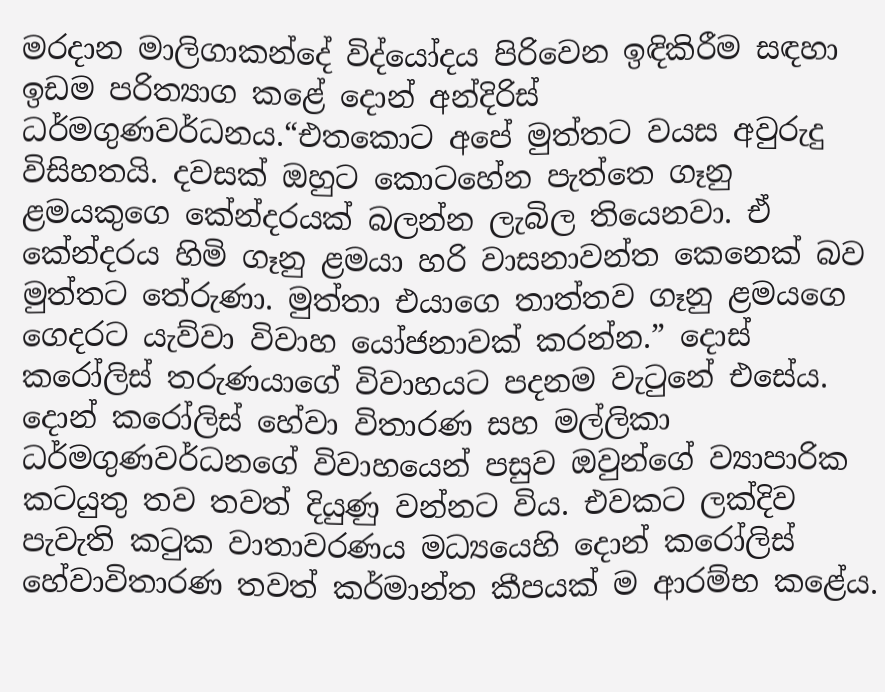මරදාන මාලිගාකන්දේ විද්යෝදය පිරිවෙන ඉඳිකිරීම සඳහා ඉඩම පරිත්‍යාග කළේ දොන් අන්දිරිස් ධර්මගුණවර්ධනය.“එතකොට අපේ මුත්තට වයස අවුරුදු විසිහතයි. දවසක් ඔහුට කොටහේන පැත්තෙ ගෑනු ළමයකුගෙ කේන්දරයක් බලන්න ලැබිල තියෙනවා. ඒ කේන්දරය හිමි ගෑනු ළමයා හරි වාසනාවන්ත කෙනෙක් බව මුත්තට තේරුණා. මුත්තා එයාගෙ තාත්තව ගෑනු ළමයගෙ ගෙදරට යැව්වා විවාහ යෝජනාවක් කරන්න.” දොස් කරෝලිස් තරුණයාගේ විවාහයට පදනම වැටුනේ එසේය.
දොන් කරෝලිස් හේවා විතාරණ සහ මල්ලිකා ධර්මගුණවර්ධනගේ විවාහයෙන් පසුව ඔවුන්ගේ ව්‍යාපාරික කටයුතු තව තවත් දියුණු වන්නට විය. එවකට ලක්දිව පැවැති කටුක වාතාවරණය මධ්‍යයෙහි දොන් කරෝලිස් හේවාවිතාරණ තවත් කර්මාන්ත කීපයක් ම ආරම්භ කළේය.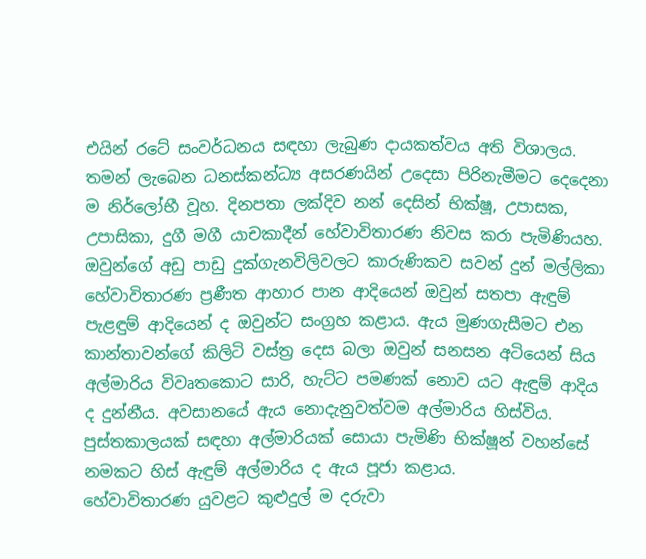එයින් රටේ සංවර්ධනය සඳහා ලැබුණ දායකත්වය අති විශාලය.
තමන් ලැබෙන ධනස්කන්ධ්‍ය අසරණයින් උදෙසා පිරිනැමීමට දෙදෙනා ම නිර්ලෝභී වූහ. දිනපතා ලක්දිව නන් දෙසින් භික්ෂූ, උපාසක, උපාසිකා, දුගී මගී යාචකාදීන් හේවාවිතාරණ නිවස කරා පැමිණියහ. ඔවුන්ගේ අඩු පාඩු දුක්ගැනවිලිවලට කාරුණිකව සවන් දුන් මල්ලිකා හේවාවිතාරණ ප්‍රණීත ආහාර පාන ආදියෙන් ඔවුන් සතපා ඇඳුම් පැළඳුම් ආදියෙන් ද ඔවුන්ට සංග්‍රහ කළාය. ඇය මුණගැසීමට එන කාන්තාවන්ගේ කිලිටි වස්ත්‍ර දෙස බලා ඔවුන් සනසන අටියෙන් සිය අල්මාරිය විවෘතකොට සාරි, හැට්ට පමණක් නොව යට ඇඳුම් ආදිය ද දුන්නීය. අවසානයේ ඇය නොදැනුවත්වම අල්මාරිය හිස්විය. පුස්තකාලයක් සඳහා අල්මාරියක් සොයා පැමිණි භික්ෂූන් වහන්සේ නමකට හිස් ඇඳුම් අල්මාරිය ද ඇය පූජා කළාය.
හේවාවිතාරණ යුවළට කුළුදුල් ම දරුවා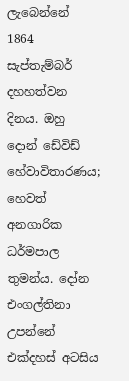ලැබෙන්නේ 1864 සැප්තැම්බර් දහහත්වන දිනය. ඔහු දොන් ඩේවිඩ් හේවාවිතාරණය; හෙවත් අනගාරික ධර්මපාල තුමන්ය. දෝන එංගල්තිනා උපන්නේ එක්දහස් අටසිය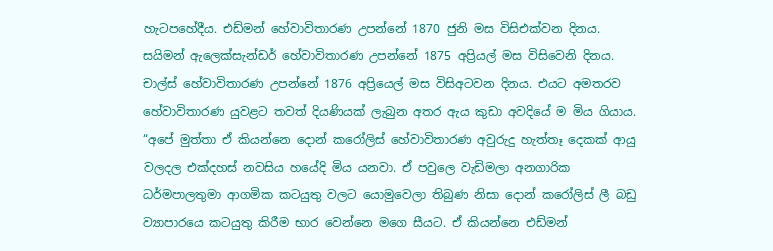හැටපහේදීය. එඩ්මන් හේවාවිතාරණ උපන්නේ 1870 ජුනි මස විසිඑක්වන දිනය. සයිමන් ඇලෙක්සැන්ඩර් හේවාවිතාරණ උපන්නේ 1875 අප්‍රියල් මස විසිවෙනි දිනය. චාල්ස් හේවාවිතාරණ උපන්නේ 1876 අප්‍රියෙල් මස විසිඅටවන දිනය. එයට අමතරව හේවාවිතාරණ යුවළට තවත් දියණියක් ලැබුන අතර ඇය කුඩා අවදියේ ම මිය ගියාය.
“අපේ මුත්තා ඒ කියන්නෙ දොන් කරෝලිස් හේවාවිතාරණ අවුරුදු හැත්තෑ දෙකක් ආයු වලදල එක්දහස් නවසිය හයේදි මිය යනවා. ඒ පවුලෙ වැඩිමලා අනගාරික ධර්මපාලතුමා ආගමික කටයුතු වලට යොමුවෙලා තිබුණ නිසා දොන් කරෝලිස් ලී බඩු ව්‍යාපාරයෙ කටයුතු කිරීම භාර වෙන්නෙ මගෙ සීයට. ඒ කියන්නෙ එඩ්මන්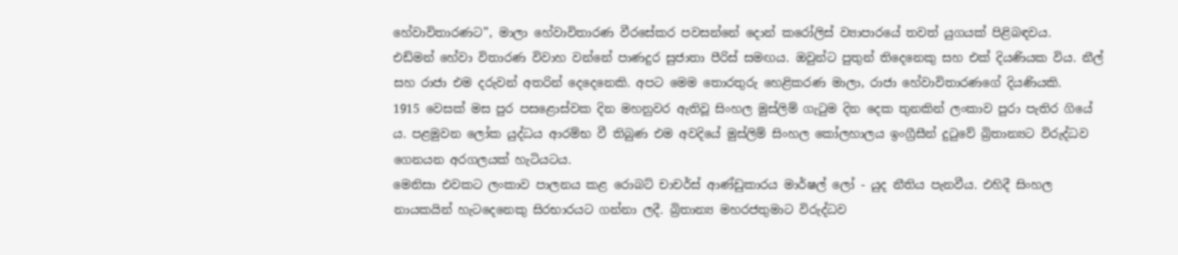හේවාවිතාරණට”, මාලා හේවාවිතාරණ වීරසේකර පවසන්නේ දොන් කරෝලිස් ව්‍යාපාරයේ තවත් යුගයක් පිළිබඳවය.
එඩ්මන් හේවා විතාරණ විවාහ වන්නේ පාණදුර සුජාතා පීරිස් සමඟය. ඔවුන්ට පුතුන් තිදෙනෙකු සහ එක් දියණියක විය. නීල් සහ රාජා එම දරුවන් අතරින් දෙදෙනෙකි. අපට මෙම ‍තොරතුරු හෙළිකරණ මාලා, රාජා හේවාවිතාරණගේ දියණියකි.
1915 වෙසක් මස පුර පසළොස්වක දින මහනුවර ඇතිවූ සිංහල මුස්ලිම් ගැටුම දින දෙක තුනකින් ලංකාව පුරා පැතිර ගියේ ය. පළමුවන ලෝක යුද්ධය ආරම්භ වී තිබුණ එම අවදියේ මුස්ලිම් සිංහල කෝලහාලය ඉංග්‍රීසීන් දුටුවේ බ්‍රිතාන්‍යට විරුද්ධව ගෙනයන අරගලයක් හැටියටය.
මෙනිසා එවකට ලංකාව පාලනය කළ රොබට් චාචර්ස් ආණ්ඩුකාරය මාර්ෂල් ලෝ - යුද නීතිය පැනවීය. එහිදී සිංහල නායකයින් හැටදෙනෙකු සිරභාරයට ගන්නා ලදී. බ්‍රිතාන්‍ය මහරජතුමාට විරුද්ධව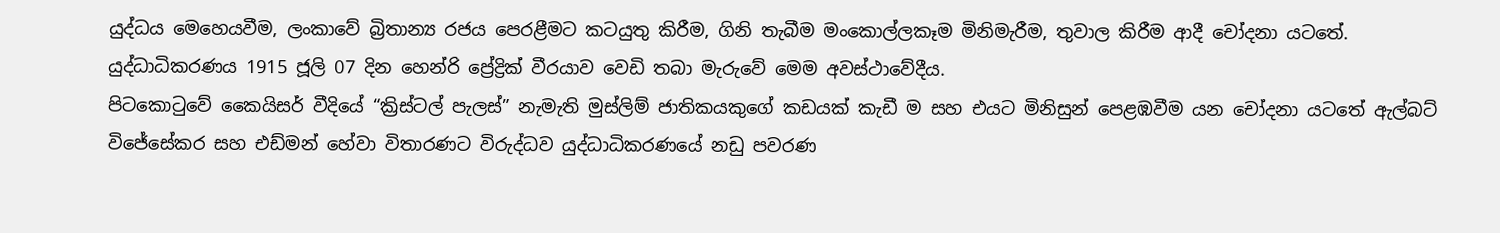යුද්ධය මෙහෙයවීම, ලංකාවේ බ්‍රිතාන්‍ය රජය පෙරළීමට කටයුතු කිරීම, ගිනි තැබීම මංකොල්ලකෑම මිනිමැරීම, තුවාල කිරීම ආදී චෝදනා යටතේ. යුද්ධාධිකරණය 1915 ජූලි 07 දින හෙන්රි ප්‍රේද්‍රික් වීරයාව වෙඩි තබා මැරුවේ මෙම අවස්ථාවේදීය.
පිටකොටුවේ කෛයිසර් වීදියේ “ක්‍රිස්ටල් පැලස්” නැමැති මුස්ලිම් ජාතිකයකුගේ කඩයක් කැඩී ම සහ එයට මිනිසුන් පෙළඹවීම යන චෝදනා යටතේ ඇල්බට් විජේසේකර සහ එඩ්මන් හේවා විතාරණට විරුද්ධව යුද්ධාධිකරණයේ නඩු පවරණ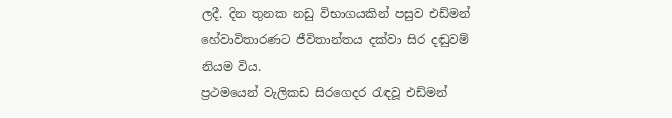ලදී. දින තුනක නඩු විභාගයකින් පසුව එඩ්මන් හේවාවිතාරණට ජීවිතාන්තය දක්වා සිර දඬුවම් නියම විය.
ප්‍රථමයෙන් වැලිකඩ සිරගෙදර රැඳවූ එඩ්මන්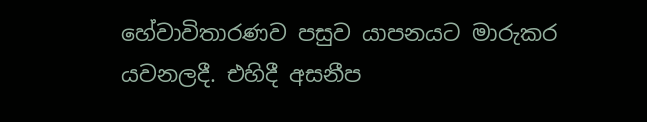හේවාවිතාරණව පසුව යාපනයට මාරුකර යවනලදී. එහිදී අසනීප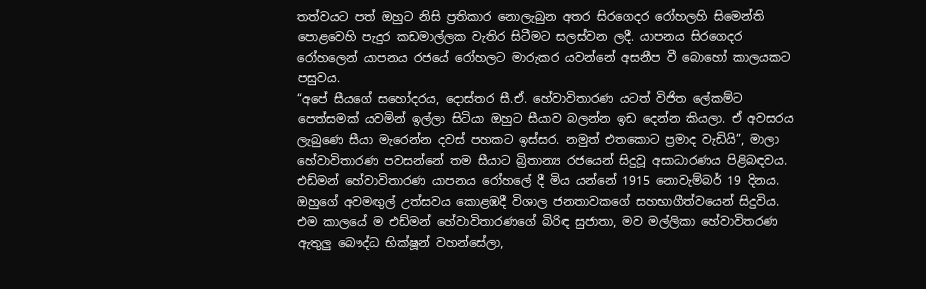තත්වයට පත් ඔහුට නිසි ප්‍රතිකාර නොලැබුන අතර සිරගෙදර රෝහලහි සිමෙන්ති පොළවෙහි පැදුර කඩමාල්ලක වැතිර සිටීමට සලස්වන ලදී. යාපනය සිරගෙදර රෝහලෙන් යාපනය රජයේ රෝහලට මාරුකර යවන්නේ අසනීප වී බොහෝ කාලයකට පසුවය.
“අපේ සීයගේ සහෝදරය, දොස්තර සී.ඒ. හේවාවිතාරණ යටත් විජිත ලේකම්ට පෙත්සමක් යවමින් ඉල්ලා සිටියා ඔහුට සීයාව බලන්න ඉඩ දෙන්න කියලා. ඒ අවසරය ලැබුණෙ සීයා මැරෙන්න දවස් පහකට ඉස්සර. නමුත් එතකොට ප්‍රමාද වැඩියි”, මාලා හේවාවිතාරණ පවසන්නේ තම සීයාට බ්‍රිතාන්‍ය රජයෙන් සිදුවූ අසාධාරණය පිළිබඳවය.
එඩ්මන් හේවාවිතාරණ යාපනය රෝහලේ දී මිය යන්නේ 1915 නොවැම්බර් 19 දිනය. ඔහුගේ අවමඟුල් උත්සවය කොළඹදී විශාල ජනතාවකගේ සහභාගීත්වයෙන් සිදුවිය.
එම කාලයේ ම එඩ්මන් හේවාවිතාරණගේ බිරිඳ සුජාතා, මව මල්ලිකා හේවාවිතරණ ඇතුලු බෞද්ධ භික්ෂූන් වහන්සේලා,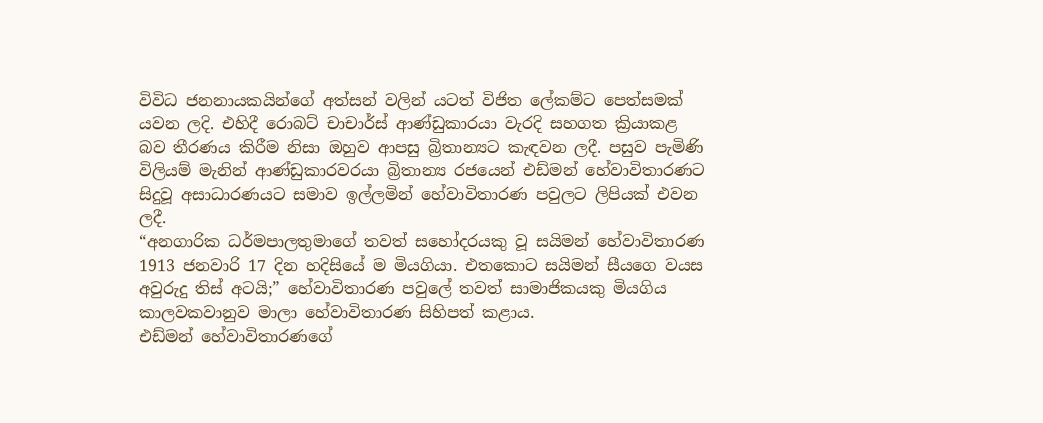විවිධ ජනනායකයින්ගේ අත්සන් වලින් යටත් විජිත ලේකම්ට පෙත්සමක් යවන ලදි. එහිදී රොබට් චාචාර්ස් ආණ්ඩුකාරයා වැරදි සහගත ක්‍රියාකළ බව තීරණය කිරීම නිසා ඔහුව ආපසු බ්‍රිතාන්‍යට කැඳවන ලදී. පසුව පැමිණි විලියම් මැනින් ආණ්ඩුකාරවරයා බ්‍රිතාන්‍ය රජයෙන් එඩ්මන් හේවාවිතාරණට සිදුවූ අසාධාරණයට සමාව ඉල්ලමින් හේවාවිතාරණ පවුලට ලිපියක් එවන ලදී.
“අනගාරික ධර්මපාලතුමාගේ තවත් සහෝදරයකු වූ සයිමන් හේවාවිතාරණ 1913 ජනවාරි 17 දින හදිසියේ ම මියගියා. එතකොට සයිමන් සීයගෙ වයස අවුරුදු තිස් අටයි;” හේවාවිතාරණ පවුලේ තවත් සාමාජිකයකු මියගිය කාලවකවානුව මාලා හේවාවිතාරණ සිහිපත් කළාය.
එඩ්මන් හේවාවිතාරණගේ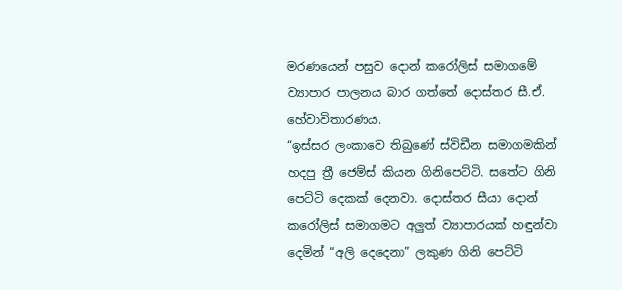මරණයෙන් පසුව දොන් කරෝලිස් සමාගමේ ව්‍යාපාර පාලනය බාර ගත්තේ දොස්තර සී.ඒ. හේවාවිතාරණය.
“ඉස්සර ලංකාවෙ තිබුණේ ස්විඩීන සමාගමකින් හදපු ත්‍රී ජෙම්ස් කියන ගිනිපෙට්ටි. සතේට ගිනි පෙට්ටි දෙකක් දෙනවා. දොස්තර සීයා දොන් කරෝලිස් සමාගමට අලුත් ව්‍යාපාරයක් හඳුන්වා දෙමින් “අලි දෙදෙනා” ලකුණ ගිනි පෙට්ටි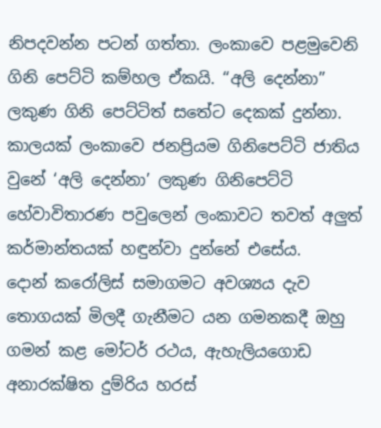නිපදවන්න පටන් ගත්තා. ලංකාවෙ පළමුවෙනි ගිනි පෙට්ටි කම්හල ඒකයි. “අලි දෙන්නා” ලකුණ ගිනි පෙට්ටිත් සතේට දෙකක් දුන්නා. කාලයක් ලංකාවෙ ජනප්‍රියම ගිනිපෙට්ටි ජාතිය වුනේ ‘අලි දෙන්නා’ ලකුණ ගිනිපෙට්ටි හේවාවිතාරණ පවුලෙන් ලංකාවට තවත් අලුත් කර්මාන්තයක් හඳුන්වා දුන්නේ එසේය.
දොන් කරෝලිස් සමාගමට අවශ්‍යය දැව තොගයක් මිලදී ගැනීමට යන ගමනකදී ඔහු ගමන් කළ මෝටර් රථය, ඇහැලියගොඩ අනාරක්ෂිත දුම්රිය හරස්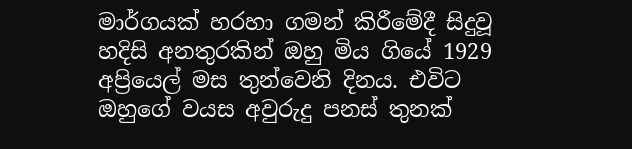මාර්ගයක් හරහා ගමන් කිරීමේදී සිදුවූ හදිසි අනතුරකින් ඔහු මිය ගියේ 1929 අප්‍රියෙල් මස තුන්වෙනි දිනය. එවිට ඔහුගේ වයස අවුරුදු පනස් තුනක්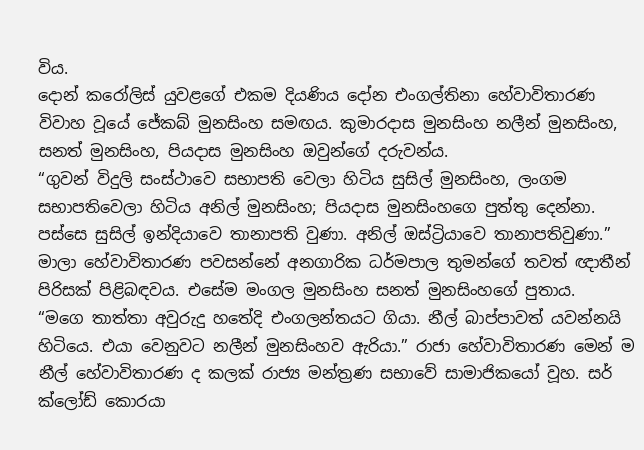විය.
දොන් කරෝලිස් යුවළගේ එකම දියණිය දෝන එංගල්තිනා හේවාවිතාරණ විවාහ වූයේ ජේකබ් මුනසිංහ සමඟය. කුමාරදාස මුනසිංහ නලීන් මුනසිංහ, සනත් මුනසිංහ, පියදාස මුනසිංහ ඔවුන්ගේ දරුවන්ය.
“ගුවන් විදුලි සංස්ථාවෙ සභාපති වෙලා හිටිය සුසිල් මුනසිංහ, ලංගම සභාපතිවෙලා හිටිය අනිල් මුනසිංහ; පියදාස මුනසිංහගෙ පුත්තු දෙන්නා. පස්සෙ සුසිල් ඉන්දියාවෙ තානාපති වුණා. අනිල් ඔස්ට්‍රියාවෙ තානාපතිවුණා.” මාලා හේවාවිතාරණ පවසන්නේ අනගාරික ධර්මපාල තුමන්ගේ තවත් ඥාතීන් පිරිසක් පිළිබඳවය. එසේම මංගල මුනසිංහ සනත් මුනසිංහගේ පුතාය.
“මගෙ තාත්තා අවුරුදු හතේදි එංගලන්තයට ගියා. නීල් බාප්පාවත් යවන්නයි හිටියෙ. එයා වෙනුවට නලීන් මුනසිංහව ඇරියා.” රාජා හේවාවිතාරණ මෙන් ම නීල් හේවාවිතාරණ ද කලක් රාජ්‍ය මන්ත්‍රණ සභාවේ සාමාජිකයෝ වූහ. සර් ක්ලෝඩ් කොරයා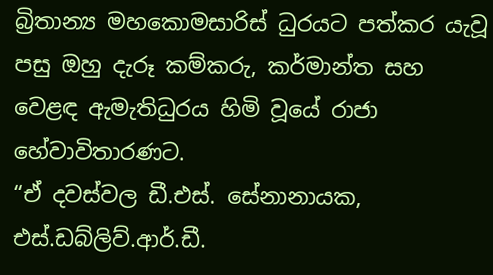බ්‍රිතාන්‍ය මහකොමසාරිස් ධුරයට පත්කර යැවූ පසු ඔහු දැරූ කම්කරු, කර්මාන්ත සහ වෙළඳ ඇමැතිධුරය හිමි වූයේ රාජා හේවාවිතාරණට.
“ඒ දවස්වල ඩී.එස්. සේනානායක, එස්.ඩබ්ලිව්.ආර්.ඩී.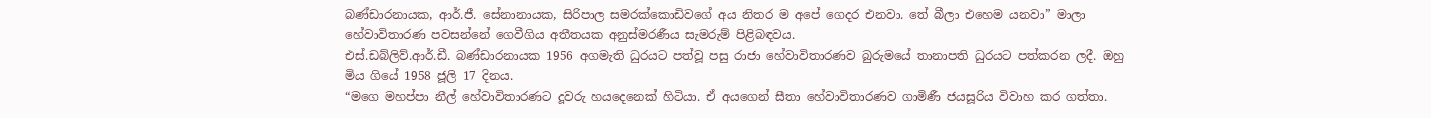බණ්ඩාරනායක, ආර්.ජී. සේනානායක, සිරිපාල සමරක්කොඩිවගේ අය නිතර ම අපේ ගෙදර එනවා. තේ බීලා එහෙම යනවා” මාලා හේවාවිතාරණ පවසන්නේ ගෙවීගිය අතීතයක අනුස්මරණීය සැමරුම් පිළිබඳවය.
එස්.ඩබ්ලිව්.ආර්.ඩී. බණ්ඩාරනායක 1956 අගමැති ධුරයට පත්වූ පසු රාජා හේවාවිතාරණව බුරුමයේ තානාපති ධුරයට පත්කරන ලදී. ඔහු මිය ගියේ 1958 ජූලි 17 දිනය.
“මගෙ මහප්පා නීල් හේවාවිතාරණට දූවරු හයදෙනෙක් හිටියා. ඒ අයගෙන් සීතා හේවාවිතාරණව ගාමිණී ජයසූරිය විවාහ කර ගත්තා.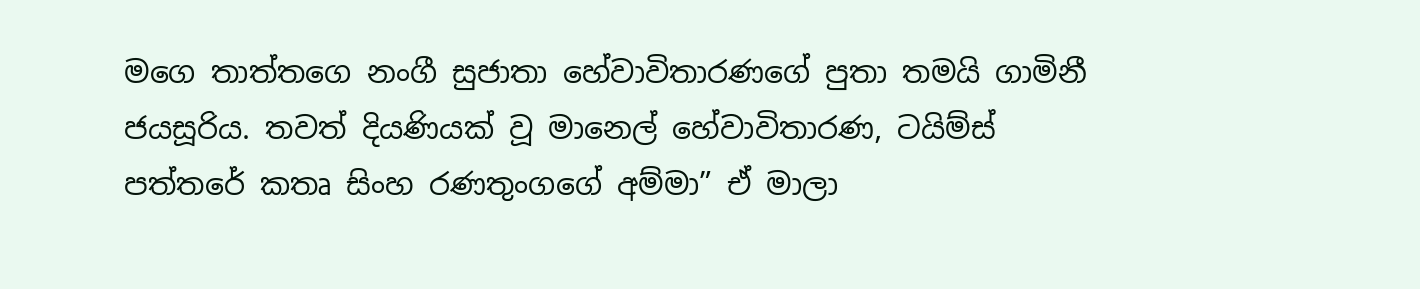මගෙ තාත්තගෙ නංගී සුජාතා හේවාවිතාරණගේ පුතා තමයි ගාමිනී ජයසූරිය. තවත් දියණියක් වූ මානෙල් හේවාවිතාරණ, ටයිම්ස් පත්තරේ කතෘ සිංහ රණතුංගගේ අම්මා” ඒ මාලා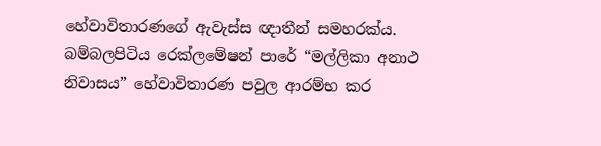හේවාවිතාරණගේ ඇවැස්ස ඥාතීන් සමහරක්ය.
බම්බලපිටිය රෙක්ලමේෂන් පාරේ “මල්ලිකා අනාථ නිවාසය” හේවාවිතාරණ පවුල ආරම්භ කර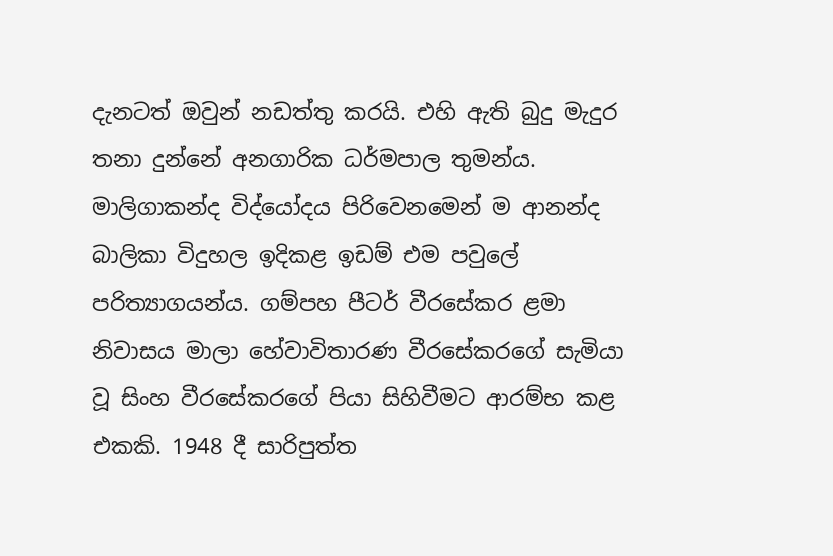දැනටත් ඔවුන් නඩත්තු කරයි. එහි ඇති බුදු මැදුර තනා දුන්නේ අනගාරික ධර්මපාල තුමන්ය. මාලිගාකන්ද විද්යෝදය පිරිවෙනමෙන් ම ආනන්ද බාලිකා විදුහල ඉදිකළ ඉඩම් එම පවුලේ පරිත්‍යාගයන්ය. ගම්පහ පීටර් වීරසේකර ළමා නිවාසය මාලා හේවාවිතාරණ වීරසේකරගේ සැමියා වූ සිංහ වීරසේකරගේ පියා සිහිවීමට ආරම්භ කළ එකකි. 1948 දී සාරිපුත්ත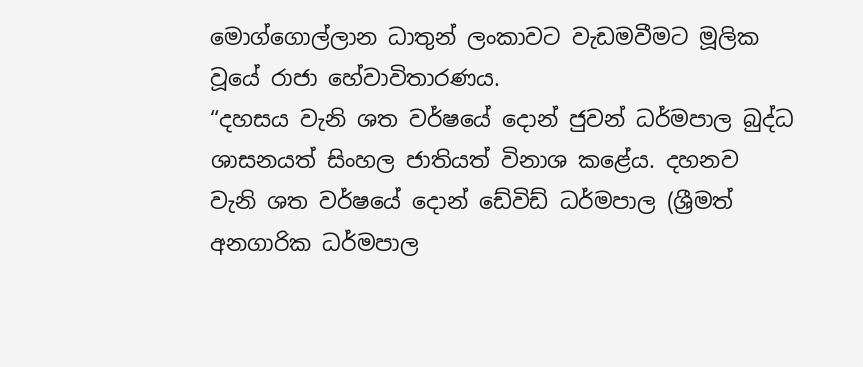මොග්ගොල්ලාන ධාතුන් ලංකාවට වැඩමවීමට මූලික වූයේ රාජා හේවාවිතාරණය.
“දහසය වැනි ශත වර්ෂයේ දොන් ජුවන් ධර්මපාල බුද්ධ ශාසනයත් සිංහල ජාතියත් විනාශ කළේය. දහනව වැනි ශත වර්ෂයේ දොන් ඩේවිඩ් ධර්මපාල (ශ්‍රීමත් අනගාරික ධර්මපාල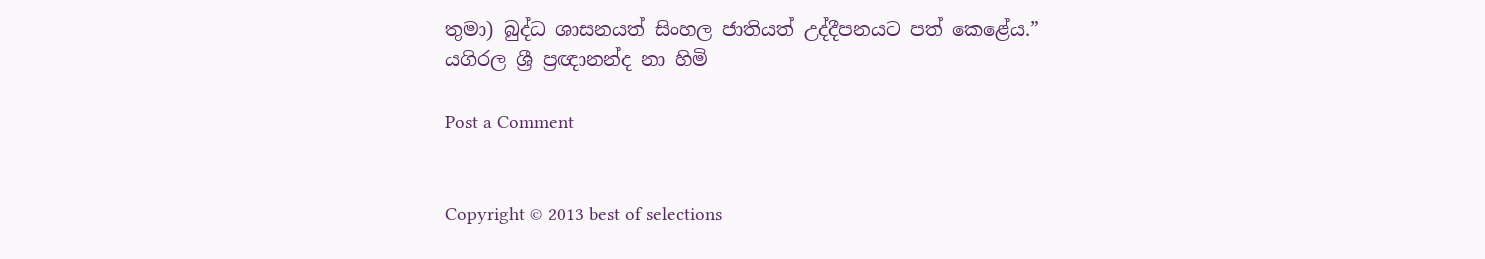තුමා) බුද්ධ ශාසනයත් සිංහල ජාතියත් උද්දීපනයට පත් කෙළේය.”
යගිරල ශ්‍රී ප්‍රඥානන්ද නා හිමි

Post a Comment


Copyright © 2013 best of selections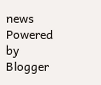news
Powered by Blogger